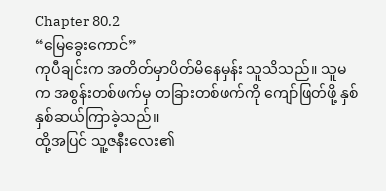Chapter 80.2
“မြေခွေးကောင်”
ကုပီချင်းက အတိတ်မှာပိတ်မိနေမှန်း သူသိသည်။ သူမက အစွန်းတစ်ဖက်မှ တခြားတစ်ဖက်ကို ကျော်ဖြတ်ဖို့ နှစ်နှစ်ဆယ်ကြာခဲ့သည်။
ထို့အပြင် သူ့ဇနီးလေး၏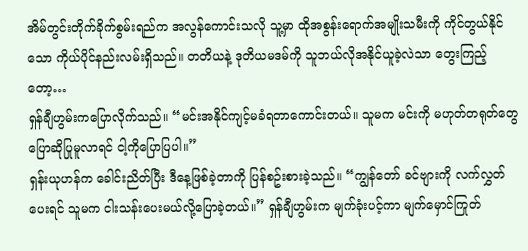အိမ်တွင်းတိုက်ခိုက်စွမ်းရည်က အလွန်ကောင်းသလို သူ့မှာ ထိုအစွန်းရောက်အမျိုးသမီးကို ကိုင်တွယ်နိုင်သော ကိုယ်ပိုင်နည်းလမ်းရှိသည်။ တတိယနဲ့ ဒုတိယမဒမ်ကို သူဘယ်လိုအနိုင်ယူခဲ့လဲသာ တွေးကြည့်တော့…
ရှန်ချီဟွမ်းကပြောလိုက်သည်။ “မင်းအနိုင်ကျင့်မခံရတာကောင်းတယ်။ သူမက မင်းကို မဟုတ်တရုတ်တွေ ပြောဆိုပြုမူလာရင် ငါ့ကိုပြောပြပါ။”
ရှန်းယုဟန်က ခေါင်းညိတ်ပြီး ဒီနေ့ဖြစ်ခဲ့တာကို ပြန်စဥ်းစားခဲ့သည်။ “ကျွန်တော် ခင်ဗျားကို လက်လွှတ်ပေးရင် သူမက ငါးသန်းပေးမယ်လို့ပြောခဲ့တယ်။” ရှန်ချီဟွမ်းက မျက်ခုံးပင့်ကာ မျက်မှောင်ကြုတ်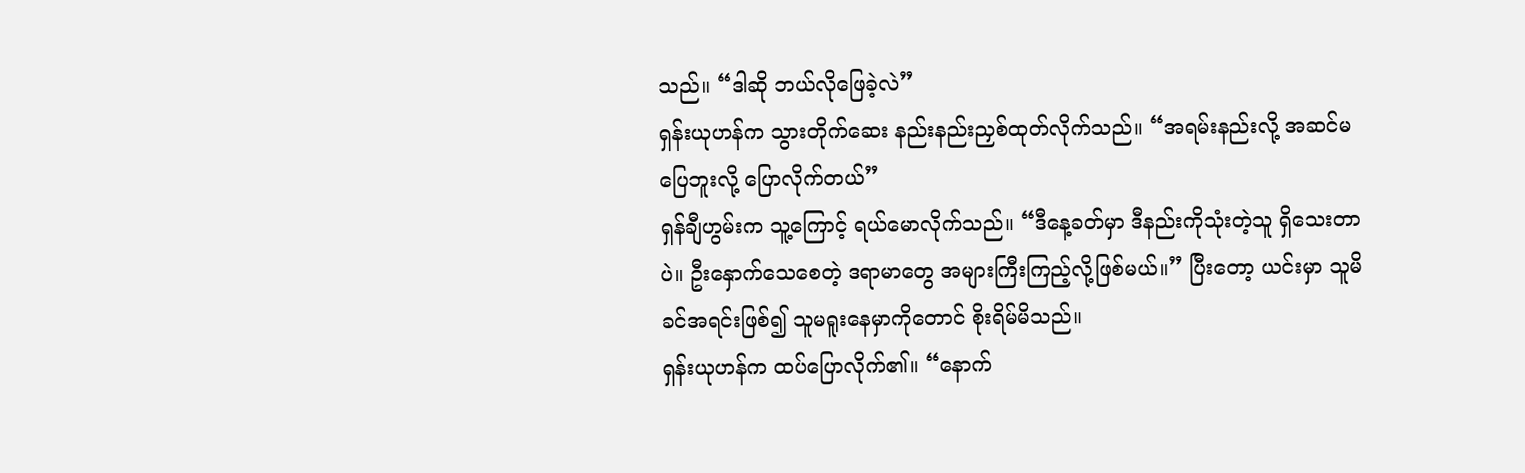သည်။ “ဒါဆို ဘယ်လိုဖြေခဲ့လဲ”
ရှန်းယုဟန်က သွားတိုက်ဆေး နည်းနည်းညှစ်ထုတ်လိုက်သည်။ “အရမ်းနည်းလို့ အဆင်မပြေဘူးလို့ ပြောလိုက်တယ်”
ရှန်ချီဟွမ်းက သူ့ကြောင့် ရယ်မောလိုက်သည်။ “ဒီနေ့ခတ်မှာ ဒီနည်းကိုသုံးတဲ့သူ ရှိသေးတာပဲ။ ဦးနှောက်သေစေတဲ့ ဒရာမာတွေ အများကြီးကြည့်လို့ဖြစ်မယ်။” ပြီးတော့ ယင်းမှာ သူမိခင်အရင်းဖြစ်၍ သူမရူးနေမှာကိုတောင် စိုးရိမ်မိသည်။
ရှန်းယုဟန်က ထပ်ပြောလိုက်၏။ “နောက်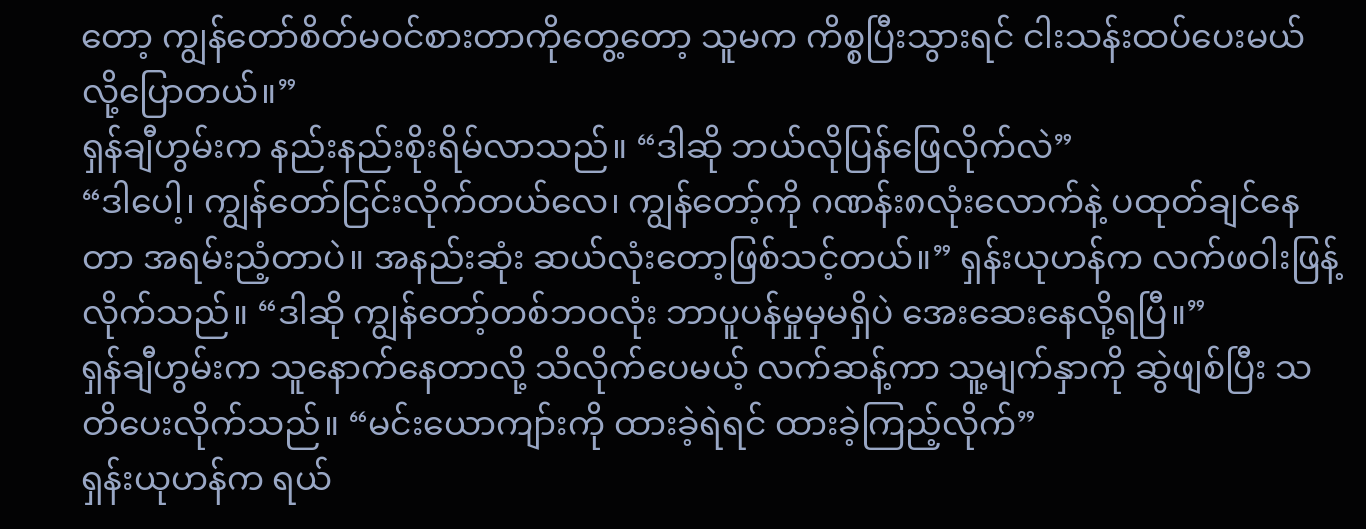တော့ ကျွန်တော်စိတ်မဝင်စားတာကိုတွေ့တော့ သူမက ကိစ္စပြီးသွားရင် ငါးသန်းထပ်ပေးမယ်လို့ပြောတယ်။”
ရှန်ချီဟွမ်းက နည်းနည်းစိုးရိမ်လာသည်။ “ဒါဆို ဘယ်လိုပြန်ဖြေလိုက်လဲ”
“ဒါပေါ့၊ ကျွန်တော်ငြင်းလိုက်တယ်လေ၊ ကျွန်တော့်ကို ဂဏန်း၈လုံးလောက်နဲ့ ပထုတ်ချင်နေတာ အရမ်းညံ့တာပဲ။ အနည်းဆုံး ဆယ်လုံးတော့ဖြစ်သင့်တယ်။” ရှန်းယုဟန်က လက်ဖဝါးဖြန့်လိုက်သည်။ “ဒါဆို ကျွန်တော့်တစ်ဘဝလုံး ဘာပူပန်မှုမှမရှိပဲ အေးဆေးနေလို့ရပြီ။”
ရှန်ချီဟွမ်းက သူနောက်နေတာလို့ သိလိုက်ပေမယ့် လက်ဆန့်ကာ သူ့မျက်နှာကို ဆွဲဖျစ်ပြီး သတိပေးလိုက်သည်။ “မင်းယောကျာ်းကို ထားခဲ့ရဲရင် ထားခဲ့ကြည့်လိုက်”
ရှန်းယုဟန်က ရယ်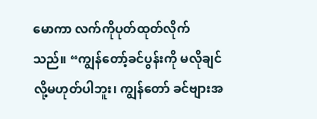မောကာ လက်ကိုပုတ်ထုတ်လိုက်သည်။ “ကျွန်တော့်ခင်ပွန်းကို မလိုချင်လို့မဟုတ်ပါဘူး၊ ကျွန်တော် ခင်ဗျားအ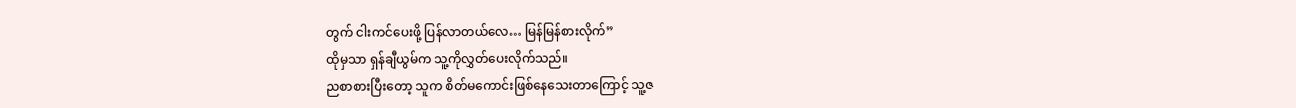တွက် ငါးကင်ပေးဖို့ ပြန်လာတယ်လေ… မြန်မြန်စားလိုက်”
ထိုမှသာ ရှန်ချီယွမ်က သူ့ကိုလွှတ်ပေးလိုက်သည်။
ညစာစားပြီးတော့ သူက စိတ်မကောင်းဖြစ်နေသေးတာကြောင့် သူ့ဇ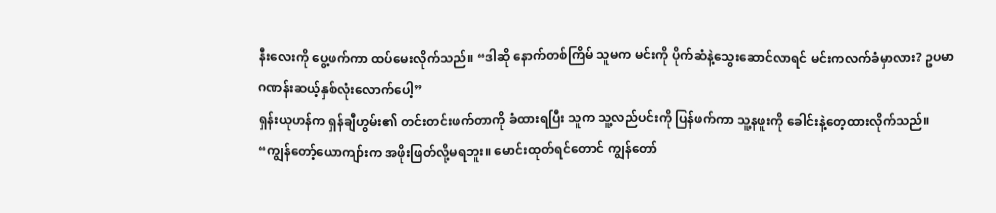နီးလေးကို ပွေ့ဖက်ကာ ထပ်မေးလိုက်သည်။ “ဒါဆို နောက်တစ်ကြိမ် သူမက မင်းကို ပိုက်ဆံနဲ့သွေးဆောင်လာရင် မင်းကလက်ခံမှာလား? ဥပမာ ဂဏန်းဆယ့်နှစ်လုံးလောက်ပေါ့”
ရှန်းယုဟန်က ရှန်ချီဟွမ်း၏ တင်းတင်းဖက်တာကို ခံထားရပြီး သူက သူ့လည်ပင်းကို ပြန်ဖက်ကာ သူ့နဖူးကို ခေါင်းနဲ့တေ့ထားလိုက်သည်။ “ကျွန်တော့်ယောကျာ်းက အဖိုးဖြတ်လို့မရဘူး။ မောင်းထုတ်ရင်တောင် ကျွန်တော်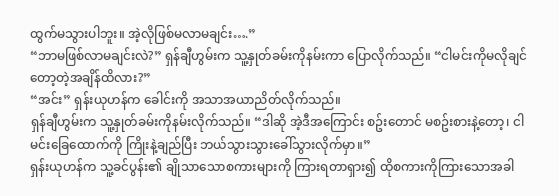ထွက်မသွားပါဘူး။ အဲ့လိုဖြစ်မလာမချင်း….”
“ဘာမဖြစ်လာမချင်းလဲ?” ရှန်ချီဟွမ်းက သူ့နှုတ်ခမ်းကိုနမ်းကာ ပြောလိုက်သည်။ “ငါမင်းကိုမလိုချင်တော့တဲ့အချိန်ထိလား?”
“အင်း” ရှန်းယုဟန်က ခေါင်းကို အသာအယာညိတ်လိုက်သည်။
ရှန်ချီဟွမ်းက သူ့နှုတ်ခမ်းကိုနမ်းလိုက်သည်။ “ဒါဆို အဲ့ဒီအကြောင်း စဥ်းတောင် မစဥ်းစားနဲ့တော့၊ ငါမင်းခြေထောက်ကို ကြိုးနဲ့ချည်ပြီး ဘယ်သွားသွားခေါ်သွားလိုက်မှာ။”
ရှန်းယုဟန်က သူ့ခင်ပွန်း၏ ချိုသာသောစကားများကို ကြားရတာရှား၍ ထိုစကားကိုကြားသောအခါ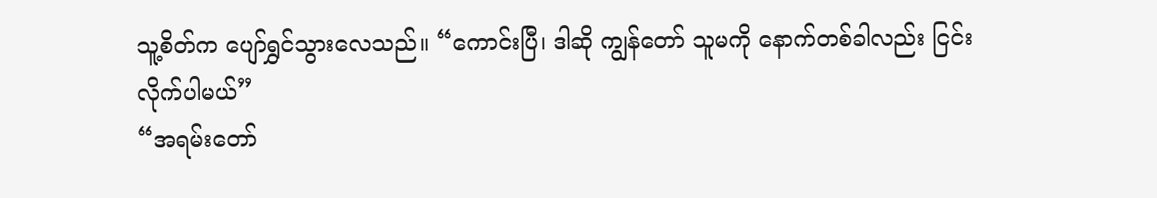သူ့စိတ်က ပျော်ရွှင်သွားလေသည်။ “ကောင်းပြီ၊ ဒါဆို ကျွန်တော် သူမကို နောက်တစ်ခါလည်း ငြင်းလိုက်ပါမယ်”
“အရမ်းတော်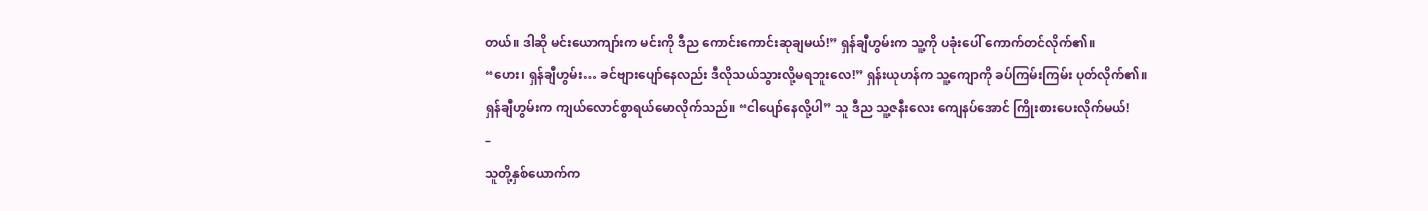တယ်။ ဒါဆို မင်းယောကျာ်းက မင်းကို ဒီည ကောင်းကောင်းဆုချမယ်!” ရှန်ချီဟွမ်းက သူ့ကို ပခုံးပေါ် ကောက်တင်လိုက်၏။
“ဟေး၊ ရှန်ချီဟွမ်း… ခင်ဗျားပျော်နေလည်း ဒီလိုသယ်သွားလို့မရဘူးလေ!” ရှန်းယုဟန်က သူ့ကျောကို ခပ်ကြမ်းကြမ်း ပုတ်လိုက်၏။
ရှန်ချီဟွမ်းက ကျယ်လောင်စွာရယ်မောလိုက်သည်။ “ငါပျော်နေလို့ပါ” သူ ဒီည သူ့ဇနီးလေး ကျေနပ်အောင် ကြိုးစားပေးလိုက်မယ်!
–
သူတို့နှစ်ယောက်က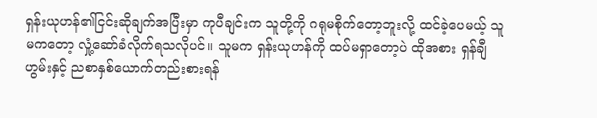ရှန်းယုဟန်၏ငြင်းဆိုချက်အပြီးမှာ ကုပီချင်းက သူတို့ကို ဂရုမစိုက်တော့ဘူးလို့ ထင်ခဲ့ပေမယ့် သူမကတော့ လှုံ့ဆော်ခံလိုက်ရသလိုပင်။ သူမက ရှန်းယုဟန်ကို ထပ်မရှာတော့ပဲ ထိုအစား ရှန်ချီဟွမ်းနှင့် ညစာနှစ်ယောက်တည်းစားရန်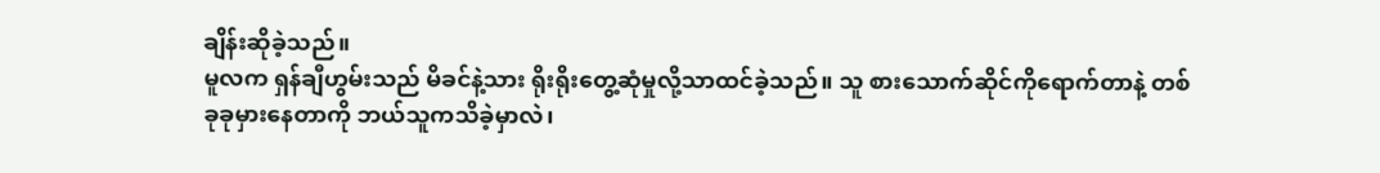ချိန်းဆိုခဲ့သည်။
မူလက ရှန်ချီဟွမ်းသည် မိခင်နဲ့သား ရိုးရိုးတွေ့ဆုံမှုလို့သာထင်ခဲ့သည်။ သူ စားသောက်ဆိုင်ကိုရောက်တာနဲ့ တစ်ခုခုမှားနေတာကို ဘယ်သူကသိခဲ့မှာလဲ၊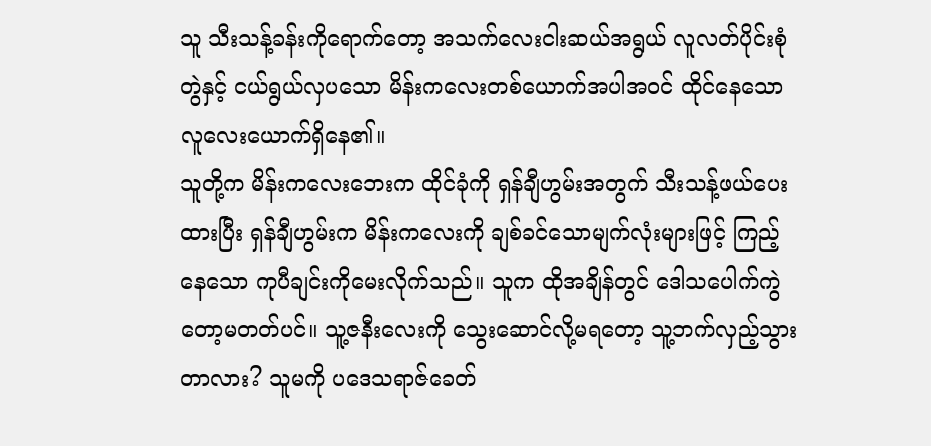သူ သီးသန့်ခန်းကိုရောက်တော့ အသက်လေးငါးဆယ်အရွယ် လူလတ်ပိုင်းစုံတွဲနှင့် ငယ်ရွယ်လှပသော မိန်းကလေးတစ်ယောက်အပါအဝင် ထိုင်နေသောလူလေးယောက်ရှိနေ၏။
သူတို့က မိန်းကလေးဘေးက ထိုင်ခုံကို ရှန်ချီဟွမ်းအတွက် သီးသန့်ဖယ်ပေးထားပြီး ရှန်ချီဟွမ်းက မိန်းကလေးကို ချစ်ခင်သောမျက်လုံးများဖြင့် ကြည့်နေသော ကုပီချင်းကိုမေးလိုက်သည်။ သူက ထိုအချိန်တွင် ဒေါသပေါက်ကွဲတော့မတတ်ပင်။ သူ့ဇနီးလေးကို သွေးဆောင်လို့မရတော့ သူ့ဘက်လှည့်သွားတာလား? သူမကို ပဒေသရာဇ်ခေတ်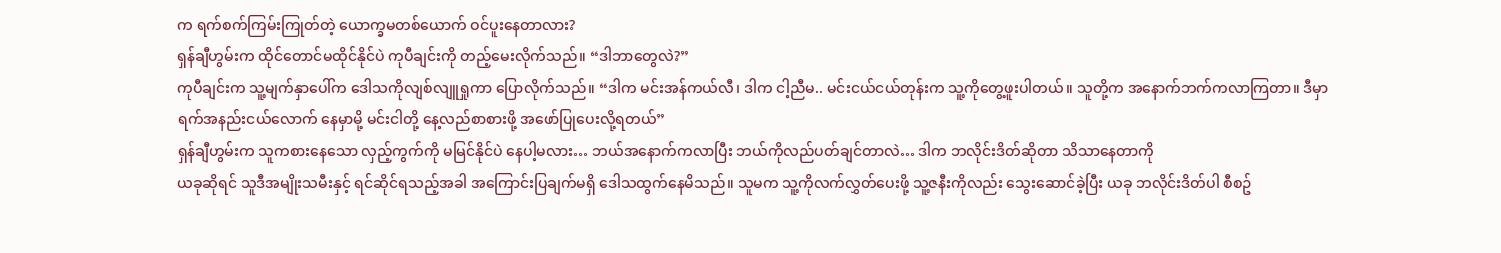က ရက်စက်ကြမ်းကြုတ်တဲ့ ယောက္ခမတစ်ယောက် ဝင်ပူးနေတာလား?
ရှန်ချီဟွမ်းက ထိုင်တောင်မထိုင်နိုင်ပဲ ကုပီချင်းကို တည့်မေးလိုက်သည်။ “ဒါဘာတွေလဲ?”
ကုပီချင်းက သူ့မျက်နှာပေါ်က ဒေါသကိုလျစ်လျူရှုကာ ပြောလိုက်သည်။ “ဒါက မင်းအန်ကယ်လီ၊ ဒါက ငါ့ညီမ.. မင်းငယ်ငယ်တုန်းက သူ့ကိုတွေ့ဖူးပါတယ်။ သူတို့က အနောက်ဘက်ကလာကြတာ။ ဒီမှာရက်အနည်းငယ်လောက် နေမှာမို့ မင်းငါတို့ နေ့လည်စာစားဖို့ အဖော်ပြုပေးလို့ရတယ်”
ရှန်ချီဟွမ်းက သူကစားနေသော လှည့်ကွက်ကို မမြင်နိုင်ပဲ နေပါ့မလား… ဘယ်အနောက်ကလာပြီး ဘယ်ကိုလည်ပတ်ချင်တာလဲ… ဒါက ဘလိုင်းဒိတ်ဆိုတာ သိသာနေတာကို
ယခုဆိုရင် သူဒီအမျိုးသမီးနှင့် ရင်ဆိုင်ရသည့်အခါ အကြောင်းပြချက်မရှိ ဒေါသထွက်နေမိသည်။ သူမက သူ့ကိုလက်လွှတ်ပေးဖို့ သူ့ဇနီးကိုလည်း သွေးဆောင်ခဲ့ပြီး ယခု ဘလိုင်းဒိတ်ပါ စီစဥ်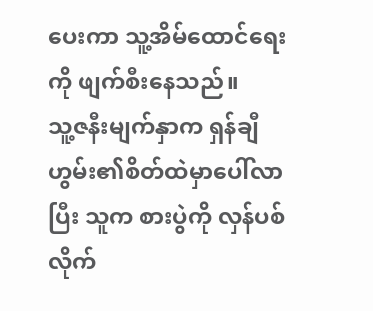ပေးကာ သူ့အိမ်ထောင်ရေးကို ဖျက်စီးနေသည်။
သူ့ဇနီးမျက်နှာက ရှန်ချီဟွမ်း၏စိတ်ထဲမှာပေါ်လာပြီး သူက စားပွဲကို လှန်ပစ်လိုက်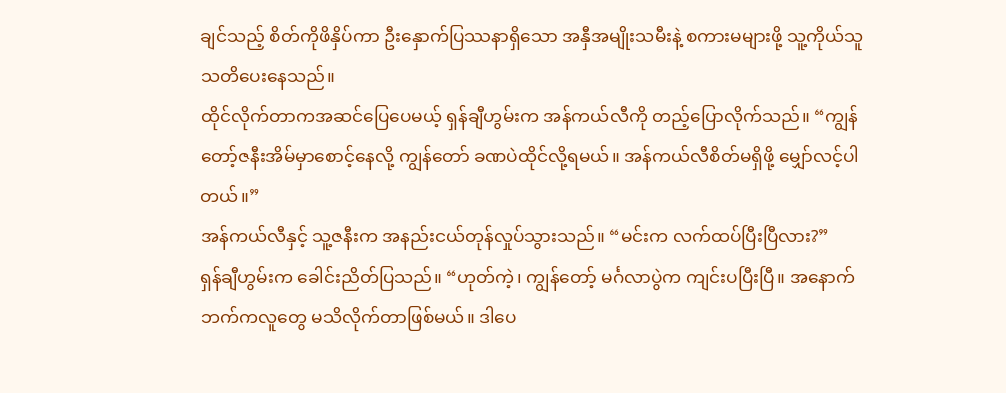ချင်သည့် စိတ်ကိုဖိနှိပ်ကာ ဦးနှောက်ပြဿနာရှိသော အနှီအမျိုးသမီးနဲ့ စကားမများဖို့ သူ့ကိုယ်သူ သတိပေးနေသည်။
ထိုင်လိုက်တာကအဆင်ပြေပေမယ့် ရှန်ချီဟွမ်းက အန်ကယ်လီကို တည့်ပြောလိုက်သည်။ “ကျွန်တော့်ဇနီးအိမ်မှာစောင့်နေလို့ ကျွန်တော် ခဏပဲထိုင်လို့ရမယ်။ အန်ကယ်လီစိတ်မရှိဖို့ မျှော်လင့်ပါတယ်။”
အန်ကယ်လီနှင့် သူ့ဇနီးက အနည်းငယ်တုန်လှုပ်သွားသည်။ “မင်းက လက်ထပ်ပြီးပြီလား?”
ရှန်ချီဟွမ်းက ခေါင်းညိတ်ပြသည်။ “ဟုတ်ကဲ့၊ ကျွန်တော့် မင်္ဂလာပွဲက ကျင်းပပြီးပြီ။ အနောက်ဘက်ကလူတွေ မသိလိုက်တာဖြစ်မယ်။ ဒါပေ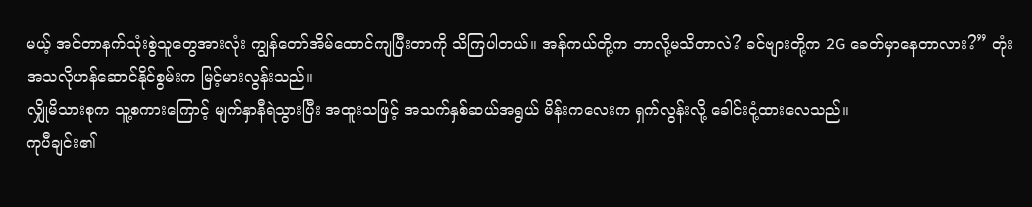မယ့် အင်တာနက်သုံးစွဲသူတွေအားလုံး ကျွန်တော်အိမ်ထောင်ကျပြီးတာကို သိကြပါတယ်။ အန်ကယ်တို့က ဘာလို့မသိတာလဲ? ခင်ဗျားတို့က 2G ခေတ်မှာနေတာလား?” တုံးအသလိုဟန်ဆောင်နိုင်စွမ်းက မြင့်မားလွန်းသည်။
လျှိုမိသားစုက သူ့စကားကြောင့် မျက်နှာနီရဲသွားပြီး အထူးသဖြင့် အသက်နှစ်ဆယ်အရွယ် မိန်းကလေးက ရှက်လွန်းလို့ ခေါင်းငုံ့ထားလေသည်။
ကုပီချင်း၏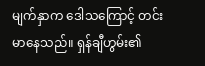မျက်နှာက ဒေါသကြောင့် တင်းမာနေသည်။ ရှန်ချီဟွမ်း၏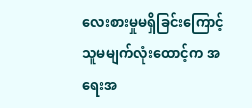လေးစားမှုမရှိခြင်းကြောင့် သူမမျက်လုံးထောင့်က အရေးအ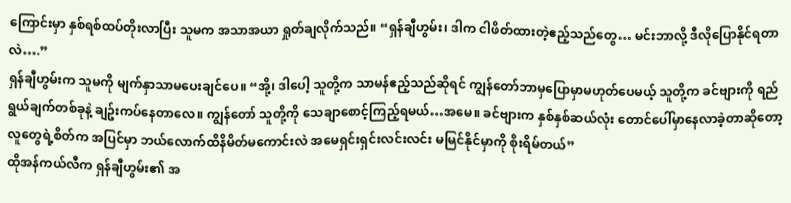ကြောင်းမှာ နှစ်ရစ်ထပ်တိုးလာပြီး သူမက အသာအယာ ရှုတ်ချလိုက်သည်။ “ရှန်ချီဟွမ်း၊ ဒါက ငါဖိတ်ထားတဲ့ဧည့်သည်တွေ… မင်းဘာလို့ ဒီလိုပြောနိုင်ရတာလဲ….”
ရှန်ချီဟွမ်းက သူမကို မျက်နှာသာမပေးချင်ပေ။ “အို့၊ ဒါပေါ့ သူတို့က သာမန်ဧည့်သည်ဆိုရင် ကျွန်တော်ဘာမှပြောမှာမဟုတ်ပေမယ့် သူတို့က ခင်ဗျားကို ရည်ရွယ်ချက်တစ်ခုနဲ့ ချဥ်းကပ်နေတာလေ။ ကျွန်တော် သူတို့ကို သေချာစောင့်ကြည့်ရမယ်…အမေ။ ခင်ဗျားက နှစ်နှစ်ဆယ်လုံး တောင်ပေါ်မှာနေလာခဲ့တာဆိုတော့ လူတွေရဲ့စိတ်က အပြင်မှာ ဘယ်လောက်ထိနိမိတ်မကောင်းလဲ အမေရှင်းရှင်းလင်းလင်း မမြင်နိုင်မှာကို စိုးရိမ်တယ်”
ထိုအန်ကယ်လီက ရှန်ချီဟွမ်း၏ အ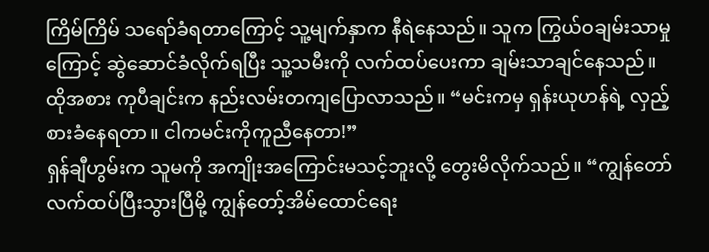ကြိမ်ကြိမ် သရော်ခံရတာကြောင့် သူ့မျက်နှာက နီရဲနေသည်။ သူက ကြွယ်ဝချမ်းသာမှုကြောင့် ဆွဲဆောင်ခံလိုက်ရပြီး သူ့သမီးကို လက်ထပ်ပေးကာ ချမ်းသာချင်နေသည်။
ထိုအစား ကုပီချင်းက နည်းလမ်းတကျပြောလာသည်။ “မင်းကမှ ရှန်းယုဟန်ရဲ့ လှည့်စားခံနေရတာ။ ငါကမင်းကိုကူညီနေတာ!”
ရှန်ချီဟွမ်းက သူမကို အကျိုးအကြောင်းမသင့်ဘူးလို့ တွေးမိလိုက်သည်။ “ကျွန်တော်လက်ထပ်ပြီးသွားပြီမို့ ကျွန်တော့်အိမ်ထောင်ရေး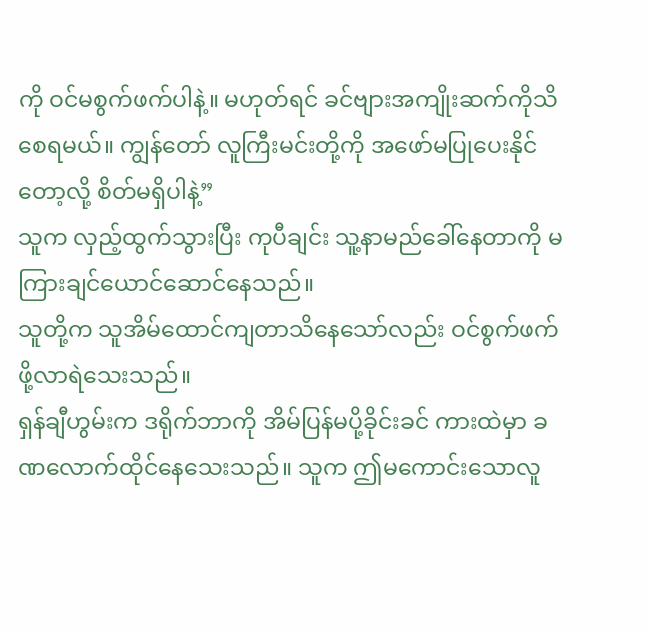ကို ဝင်မစွက်ဖက်ပါနဲ့။ မဟုတ်ရင် ခင်ဗျားအကျိုးဆက်ကိုသိစေရမယ်။ ကျွန်တော် လူကြီးမင်းတို့ကို အဖော်မပြုပေးနိုင်တော့လို့ စိတ်မရှိပါနဲ့”
သူက လှည့်ထွက်သွားပြီး ကုပီချင်း သူ့နာမည်ခေါ်နေတာကို မကြားချင်ယောင်ဆောင်နေသည်။
သူတို့က သူအိမ်ထောင်ကျတာသိနေသော်လည်း ဝင်စွက်ဖက်ဖို့လာရဲသေးသည်။
ရှန်ချီဟွမ်းက ဒရိုက်ဘာကို အိမ်ပြန်မပို့ခိုင်းခင် ကားထဲမှာ ခဏလောက်ထိုင်နေသေးသည်။ သူက ဤမကောင်းသောလူ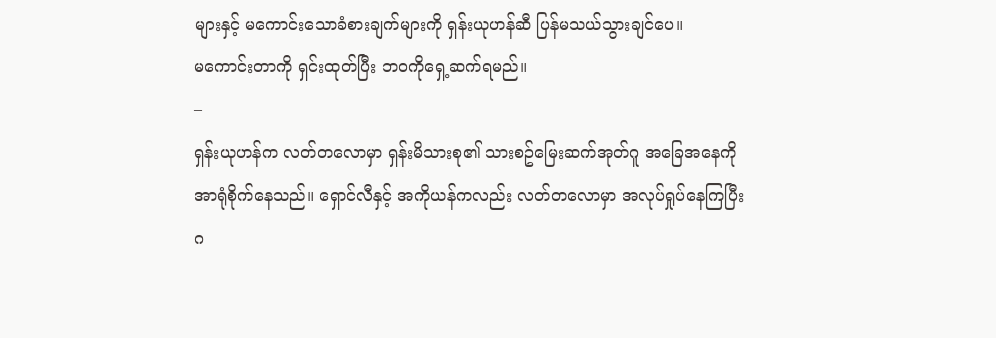များနှင့် မကောင်းသောခံစားချက်များကို ရှန်းယုဟန်ဆီ ပြန်မသယ်သွားချင်ပေ။
မကောင်းတာကို ရှင်းထုတ်ပြီး ဘဝကိုရှေ့ဆက်ရမည်။
–
ရှန်းယုဟန်က လတ်တလောမှာ ရှန်းမိသားစု၏ သားစဥ်မြေးဆက်အုတ်ဂူ အခြေအနေကို အာရုံစိုက်နေသည်။ ရှောင်လီနှင့် အကိုယန်ကလည်း လတ်တလောမှာ အလုပ်ရှုပ်နေကြပြီး ဂ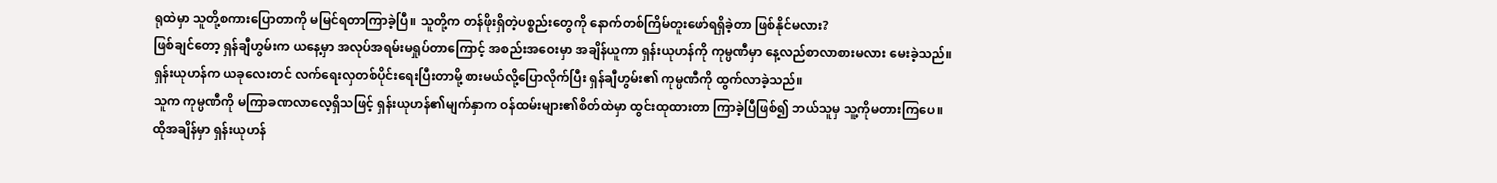ရုထဲမှာ သူတို့စကားပြောတာကို မမြင်ရတာကြာခဲ့ပြီ။ သူတို့က တန်ဖိုးရှိတဲ့ပစ္စည်းတွေကို နောက်တစ်ကြိမ်တူးဖော်ရရှိခဲ့တာ ဖြစ်နိုင်မလား?
ဖြစ်ချင်တော့ ရှန်ချီဟွမ်းက ယနေ့မှာ အလုပ်အရမ်းမရှုပ်တာကြောင့် အစည်းအဝေးမှာ အချိန်ယူကာ ရှန်းယုဟန်ကို ကုမ္ပဏီမှာ နေ့လည်စာလာစားမလား မေးခဲ့သည်။
ရှန်းယုဟန်က ယခုလေးတင် လက်ရေးလှတစ်ပိုင်းရေးပြီးတာမို့ စားမယ်လို့ပြောလိုက်ပြီး ရှန်ချီဟွမ်း၏ ကုမ္ပဏီကို ထွက်လာခဲ့သည်။
သူက ကုမ္ပဏီကို မကြာခဏလာလေ့ရှိသဖြင့် ရှန်းယုဟန်၏မျက်နှာက ဝန်ထမ်းများ၏စိတ်ထဲမှာ ထွင်းထုထားတာ ကြာခဲ့ပြီဖြစ်၍ ဘယ်သူမှ သူ့ကိုမတားကြပေ။
ထိုအချိန်မှာ ရှန်းယုဟန်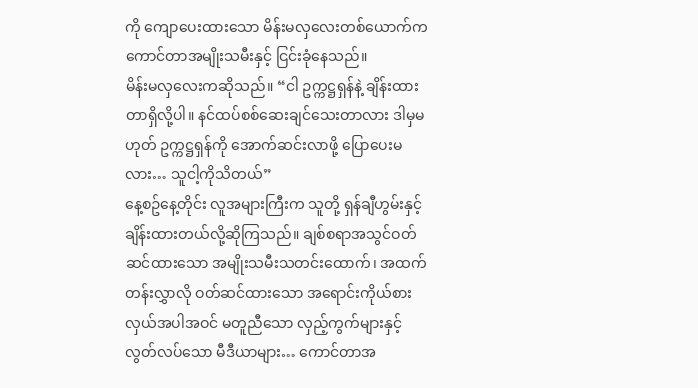ကို ကျောပေးထားသော မိန်းမလှလေးတစ်ယောက်က ကောင်တာအမျိုးသမီးနှင့် ငြင်းခုံနေသည်။
မိန်းမလှလေးကဆိုသည်။ “ငါ ဥက္ကဋ္ဌရှန်နဲ့ ချိန်းထားတာရှိလို့ပါ။ နင်ထပ်စစ်ဆေးချင်သေးတာလား ဒါမှမဟုတ် ဥက္ကဋ္ဌရှန်ကို အောက်ဆင်းလာဖို့ ပြောပေးမလား… သူငါ့ကိုသိတယ်”
နေ့စဥ်နေ့တိုင်း လူအများကြီးက သူတို့ ရှန်ချီဟွမ်းနှင့် ချိန်းထားတယ်လို့ဆိုကြသည်။ ချစ်စရာအသွင်ဝတ်ဆင်ထားသော အမျိုးသမီးသတင်းထောက်၊ အထက်တန်းလွှာလို ဝတ်ဆင်ထားသော အရောင်းကိုယ်စားလှယ်အပါအဝင် မတူညီသော လှည့်ကွက်များနှင့် လွတ်လပ်သော မီဒီယာများ… ကောင်တာအ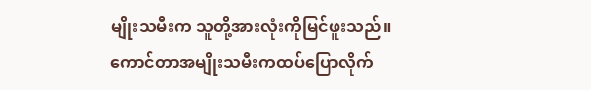မျိုးသမီးက သူတို့အားလုံးကိုမြင်ဖူးသည်။
ကောင်တာအမျိုးသမီးကထပ်ပြောလိုက်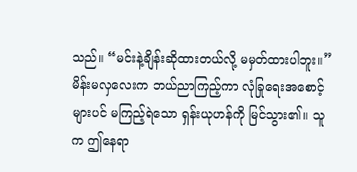သည်။ “မင်းနဲ့ချိန်းဆိုထားတယ်လို့ မမှတ်ထားပါဘူး။”
မိန်းမလှလေးက ဘယ်ညာကြည့်ကာ လုံခြုရေးအစောင့်များပင် မကြည့်ရဲသော ရှန်းယုဟန်ကို မြင်သွား၏။ သူက ဤနေရာ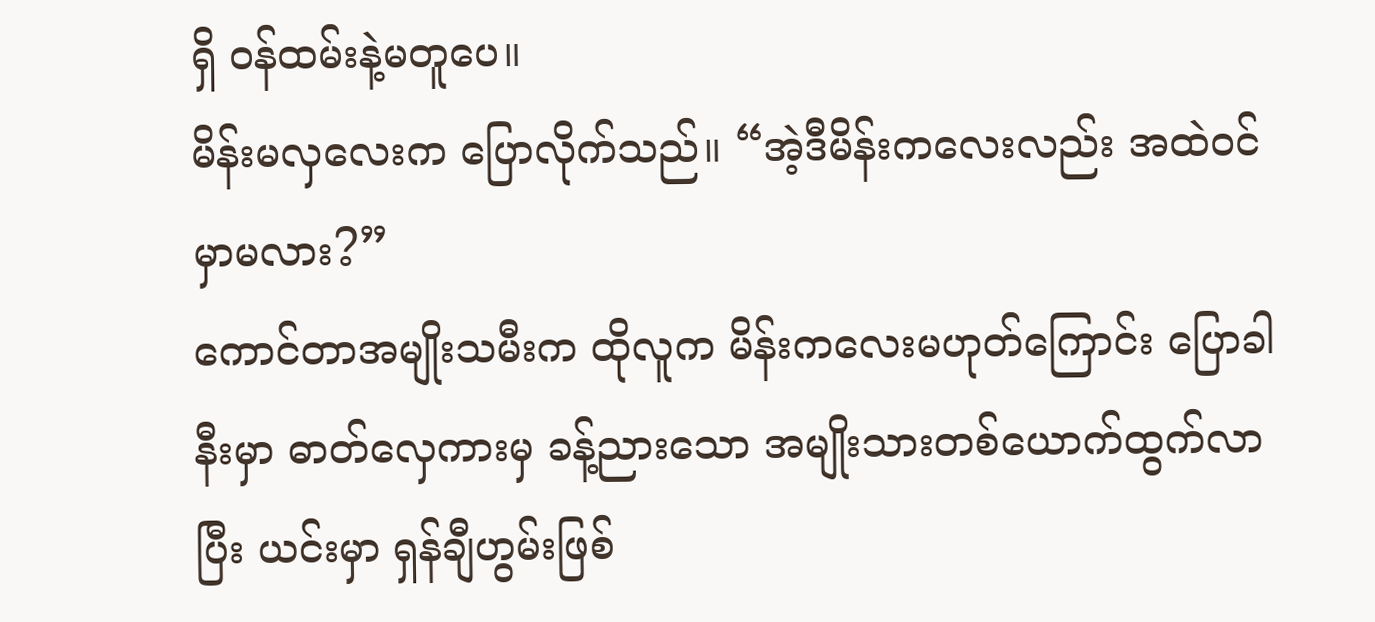ရှိ ဝန်ထမ်းနဲ့မတူပေ။
မိန်းမလှလေးက ပြောလိုက်သည်။ “အဲ့ဒီမိန်းကလေးလည်း အထဲဝင်မှာမလား?”
ကောင်တာအမျိုးသမီးက ထိုလူက မိန်းကလေးမဟုတ်ကြောင်း ပြောခါနီးမှာ ဓာတ်လှေကားမှ ခန့်ညားသော အမျိုးသားတစ်ယောက်ထွက်လာပြီး ယင်းမှာ ရှန်ချီဟွမ်းဖြစ်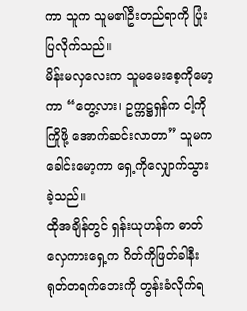ကာ သူက သူမ၏ဦးတည်ရာကို ပြုံးပြလိုက်သည်။
မိန်းမလှလေးက သူမမေးစေ့ကိုမော့ကာ “တွေ့လား၊ ဥက္ကဋ္ဌရှန်က ငါ့ကိုကြိုဖို့ အောက်ဆင်းလာတာ” သူမက ခေါင်းမော့ကာ ရှေ့ကိုလျှောက်သွားခဲ့သည်။
ထိုအချိန်တွင် ရှန်းယုဟန်က ဓာတ်လှေကားရှေ့က ဂိတ်ကိုဖြတ်ခါနီး ရုတ်တရက်ဘေးကို တွန်းခံလိုက်ရ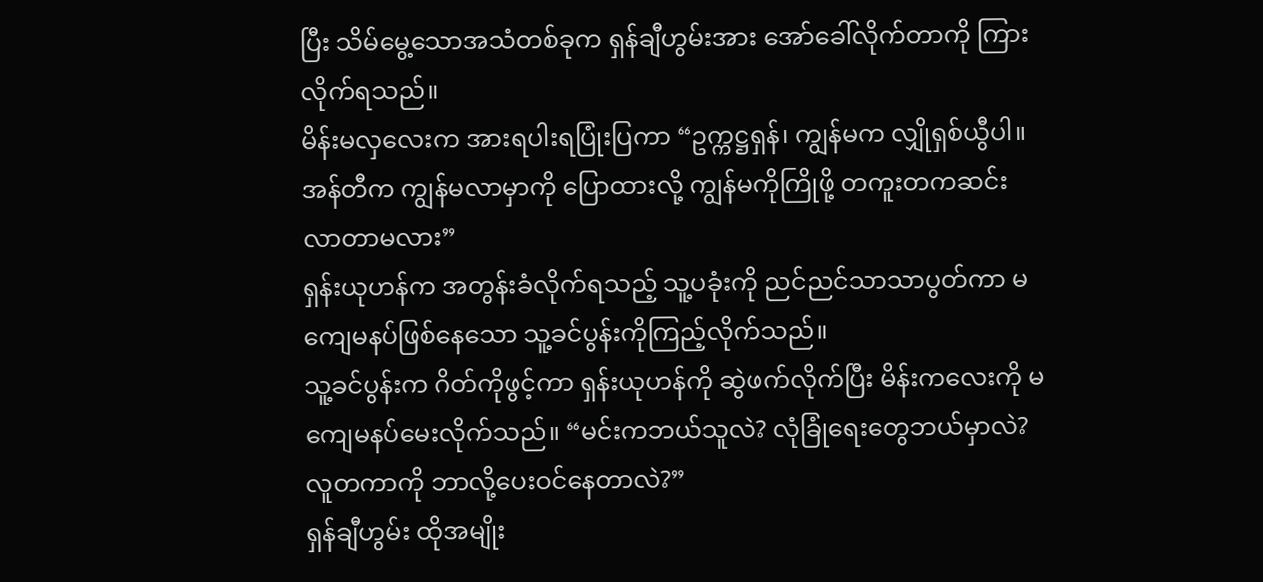ပြီး သိမ်မွေ့သောအသံတစ်ခုက ရှန်ချီဟွမ်းအား အော်ခေါ်လိုက်တာကို ကြားလိုက်ရသည်။
မိန်းမလှလေးက အားရပါးရပြုံးပြကာ “ဥက္ကဋ္ဌရှန်၊ ကျွန်မက လျှိုရှစ်ယွီပါ။ အန်တီက ကျွန်မလာမှာကို ပြောထားလို့ ကျွန်မကိုကြိုဖို့ တကူးတကဆင်းလာတာမလား”
ရှန်းယုဟန်က အတွန်းခံလိုက်ရသည့် သူ့ပခုံးကို ညင်ညင်သာသာပွတ်ကာ မကျေမနပ်ဖြစ်နေသော သူ့ခင်ပွန်းကိုကြည့်လိုက်သည်။
သူ့ခင်ပွန်းက ဂိတ်ကိုဖွင့်ကာ ရှန်းယုဟန်ကို ဆွဲဖက်လိုက်ပြီး မိန်းကလေးကို မကျေမနပ်မေးလိုက်သည်။ “မင်းကဘယ်သူလဲ? လုံခြုံရေးတွေဘယ်မှာလဲ? လူတကာကို ဘာလို့ပေးဝင်နေတာလဲ?”
ရှန်ချီဟွမ်း ထိုအမျိုး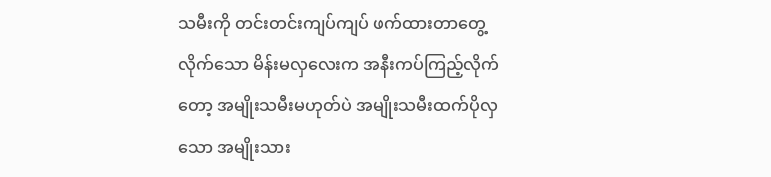သမီးကို တင်းတင်းကျပ်ကျပ် ဖက်ထားတာတွေ့လိုက်သော မိန်းမလှလေးက အနီးကပ်ကြည့်လိုက်တော့ အမျိုးသမီးမဟုတ်ပဲ အမျိုးသမီးထက်ပိုလှသော အမျိုးသား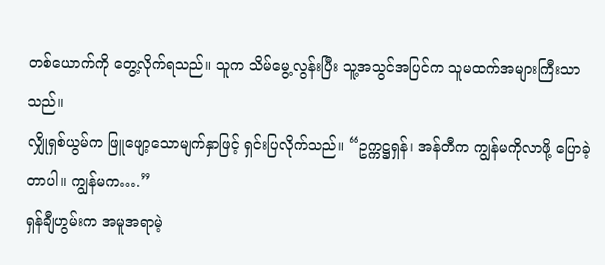တစ်ယောက်ကို တွေ့လိုက်ရသည်။ သူက သိမ်မွေ့လွန်းပြီး သူ့အသွင်အပြင်က သူမထက်အများကြီးသာသည်။
လျှိုရှစ်ယွမ်က ဖြူဖျော့သောမျက်နှာဖြင့် ရှင်းပြလိုက်သည်။ “ဥက္ကဋ္ဌရှန်၊ အန်တီက ကျွန်မကိုလာဖို့ ပြောခဲ့တာပါ။ ကျွန်မက….”
ရှန်ချီဟွမ်းက အမူအရာမဲ့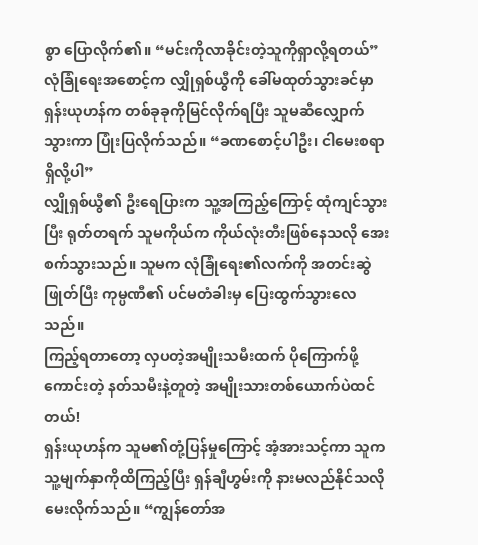စွာ ပြောလိုက်၏။ “မင်းကိုလာခိုင်းတဲ့သူကိုရှာလို့ရတယ်”
လုံခြုံရေးအစောင့်က လျှိုရှစ်ယွီကို ခေါ်မထုတ်သွားခင်မှာ ရှန်းယုဟန်က တစ်ခုခုကိုမြင်လိုက်ရပြီး သူမဆီလျှောက်သွားကာ ပြုံးပြလိုက်သည်။ “ခဏစောင့်ပါဦး၊ ငါမေးစရာရှိလို့ပါ”
လျှိုရှစ်ယွီ၏ ဦးရေပြားက သူ့အကြည့်ကြောင့် ထုံကျင်သွားပြီး ရုတ်တရက် သူမကိုယ်က ကိုယ်လုံးတီးဖြစ်နေသလို အေးစက်သွားသည်။ သူမက လုံခြုံရေး၏လက်ကို အတင်းဆွဲဖြုတ်ပြီး ကုမ္ပဏီ၏ ပင်မတံခါးမှ ပြေးထွက်သွားလေသည်။
ကြည့်ရတာတော့ လှပတဲ့အမျိုးသမီးထက် ပိုကြောက်ဖို့ကောင်းတဲ့ နတ်သမီးနဲ့တူတဲ့ အမျိုးသားတစ်ယောက်ပဲထင်တယ်!
ရှန်းယုဟန်က သူမ၏တုံ့ပြန်မှုကြောင့် အံ့အားသင့်ကာ သူက သူ့မျက်နှာကိုထိကြည့်ပြီး ရှန်ချီဟွမ်းကို နားမလည်နိုင်သလို မေးလိုက်သည်။ “ကျွန်တော်အ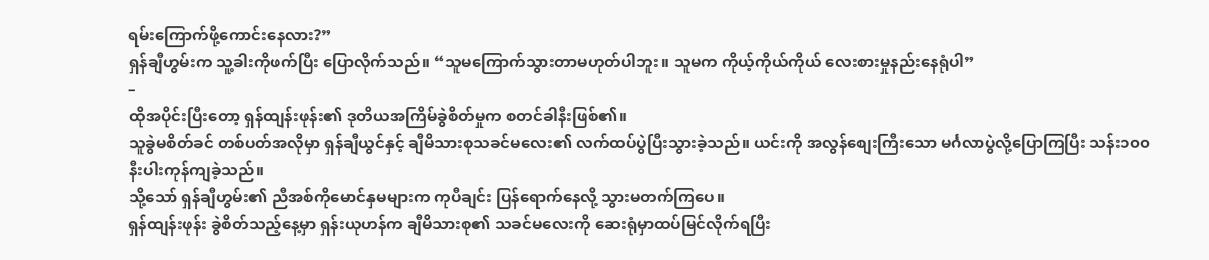ရမ်းကြောက်ဖို့ကောင်းနေလား?”
ရှန်ချီဟွမ်းက သူ့ခါးကိုဖက်ပြီး ပြောလိုက်သည်။ “သူမကြောက်သွားတာမဟုတ်ပါဘူး။ သူမက ကိုယ့်ကိုယ်ကိုယ် လေးစားမှုနည်းနေရုံပါ”
–
ထိုအပိုင်းပြီးတော့ ရှန်ထျန်းဖုန်း၏ ဒုတိယအကြိမ်ခွဲစိတ်မှုက စတင်ခါနီးဖြစ်၏။
သူခွဲမစိတ်ခင် တစ်ပတ်အလိုမှာ ရှန်ချီယွင်နှင့် ချီမိသားစုသခင်မလေး၏ လက်ထပ်ပွဲပြီးသွားခဲ့သည်။ ယင်းကို အလွန်စျေးကြီးသော မင်္ဂလာပွဲလို့ပြောကြပြီး သန်း၁၀၀နီးပါးကုန်ကျခဲ့သည်။
သို့သော် ရှန်ချီဟွမ်း၏ ညီအစ်ကိုမောင်နှမများက ကုပီချင်း ပြန်ရောက်နေလို့ သွားမတက်ကြပေ။
ရှန်ထျန်းဖုန်း ခွဲစိတ်သည့်နေ့မှာ ရှန်းယုဟန်က ချီမိသားစု၏ သခင်မလေးကို ဆေးရုံမှာထပ်မြင်လိုက်ရပြီး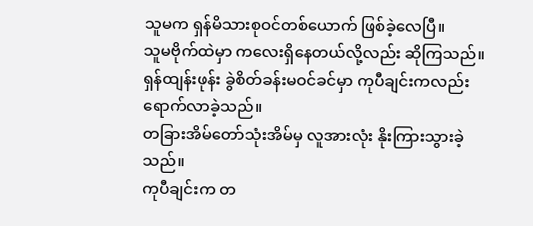သူမက ရှန်မိသားစုဝင်တစ်ယောက် ဖြစ်ခဲ့လေပြီ။
သူမဗိုက်ထဲမှာ ကလေးရှိနေတယ်လို့လည်း ဆိုကြသည်။
ရှန်ထျန်းဖုန်း ခွဲစိတ်ခန်းမဝင်ခင်မှာ ကုပီချင်းကလည်း ရောက်လာခဲ့သည်။
တခြားအိမ်တော်သုံးအိမ်မှ လူအားလုံး နိုးကြားသွားခဲ့သည်။
ကုပီချင်းက တ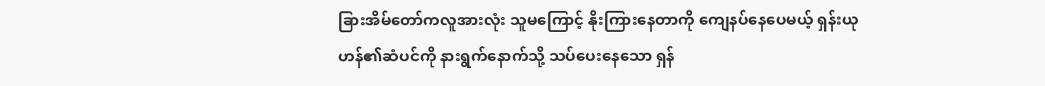ခြားအိမ်တော်ကလူအားလုံး သူမကြောင့် နိုးကြားနေတာကို ကျေနပ်နေပေမယ့် ရှန်းယုဟန်၏ဆံပင်ကို နားရွက်နောက်သို့ သပ်ပေးနေသော ရှန်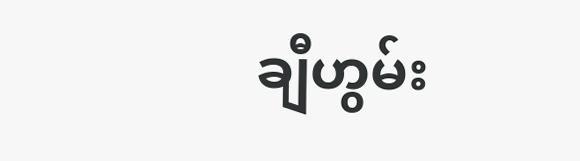ချီဟွမ်း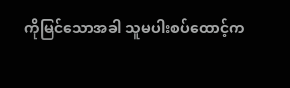ကိုမြင်သောအခါ သူမပါးစပ်ထောင့်က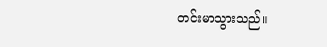တင်းမာသွားသည်။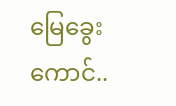မြေခွေးကောင်..